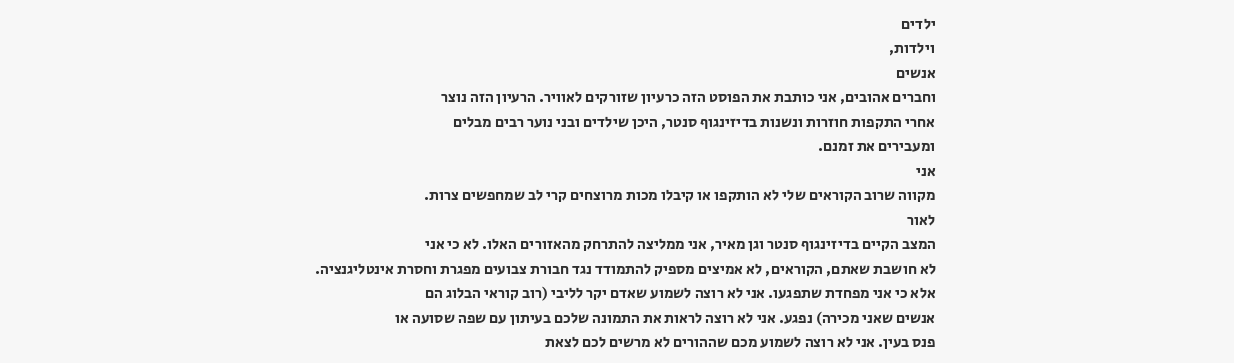ילדים
וילדות,
אנשים
וחברים אהובים, אני כותבת את הפוסט הזה כרעיון שזורקים לאוויר. הרעיון הזה נוצר
אחרי התקפות חוזרות ונשנות בדיזינגוף סנטר, היכן שילדים ובני נוער רבים מבלים
ומעבירים את זמנם.
אני
מקווה שרוב הקוראים שלי לא הותקפו או קיבלו מכות מרוצחים קרי לב שמחפשים צרות.
לאור
המצב הקיים בדיזינגוף סנטר וגן מאיר, אני ממליצה להתרחק מהאזורים האלו. לא כי אני
לא חושבת שאתם, הקוראים, לא אמיצים מספיק להתמודד נגד חבורת צבועים מפגרת וחסרת אינטליגנציה.
אלא כי אני מפחדת שתפגעו. אני לא רוצה לשמוע שאדם יקר לליבי (רוב קוראי הבלוג הם
אנשים שאני מכירה) נפגע. אני לא רוצה לראות את התמונה שלכם בעיתון עם שפה שסועה או
פנס בעין. אני לא רוצה לשמוע מכם שההורים לא מרשים לכם לצאת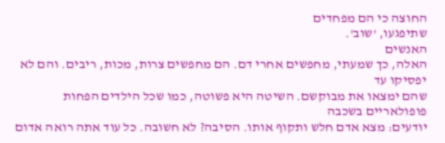החוצה כי הם מפחדים
שתיפגעו, 'שוב'.
האנשים
האלה, כך שמעתי, מחפשים אחרי דם. הם מחפשים צרות, מכות, ריבים. והם לא יפסיקו עד
שהם ימצאו את מבוקשם. השיטה היא פשוטה, כמו שכל הילדים הפחות פופולאריים בשכבה
יודעים: מצא אדם חלש ותקוף אותו. הסיבה? לא חשובה. כל עוד אתה רואה אדום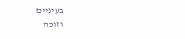בעיניים
וזוכה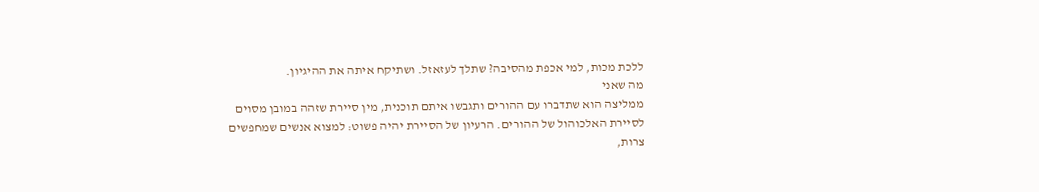ללכת מכות, למי אכפת מהסיבה? שתלך לעזאזל. ושתיקח איתה את ההיגיון.
מה שאני
ממליצה הוא שתדברו עם ההורים ותגבשו איתם תוכנית, מין סיירת שזהה במובן מסוים
לסיירת האלכוהול של ההורים. הרעיון של הסיירת יהיה פשוט: למצוא אנשים שמחפשים
צרות,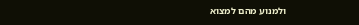ולמנוע מהם למצוא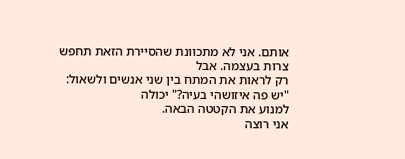אותם. אני לא מתכוונת שהסיירת הזאת תחפש צרות בעצמה. אבל
רק לראות את המתח בין שני אנשים ולשאול: "יש פה איזושהי בעיה?" יכולה
למנוע את הקטטה הבאה.
אני רוצה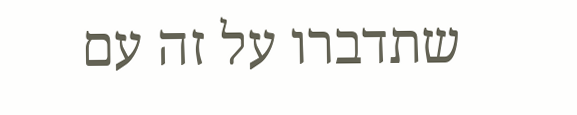שתדברו על זה עם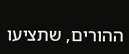ההורים, שתציעו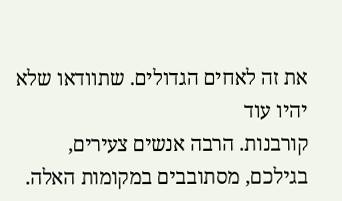את זה לאחים הגדולים. שתוודאו שלא יהיו עוד
קורבנות. הרבה אנשים צעירים, בגילכם, מסתובבים במקומות האלה.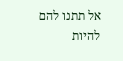אל תתנו להם להיות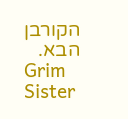הקורבן הבא.
Grim Sister